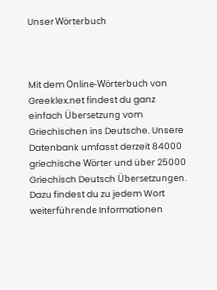Unser Wörterbuch



Mit dem Online-Wörterbuch von Greeklex.net findest du ganz einfach Übersetzung vom Griechischen ins Deutsche. Unsere Datenbank umfasst derzeit 84000 griechische Wörter und über 25000 Griechisch Deutsch Übersetzungen. Dazu findest du zu jedem Wort weiterführende Informationen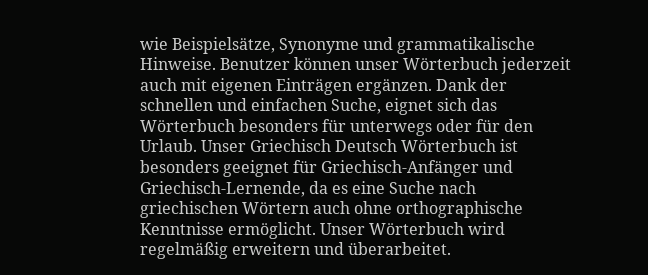wie Beispielsätze, Synonyme und grammatikalische Hinweise. Benutzer können unser Wörterbuch jederzeit auch mit eigenen Einträgen ergänzen. Dank der schnellen und einfachen Suche, eignet sich das Wörterbuch besonders für unterwegs oder für den Urlaub. Unser Griechisch Deutsch Wörterbuch ist besonders geeignet für Griechisch-Anfänger und Griechisch-Lernende, da es eine Suche nach griechischen Wörtern auch ohne orthographische Kenntnisse ermöglicht. Unser Wörterbuch wird regelmäßig erweitern und überarbeitet.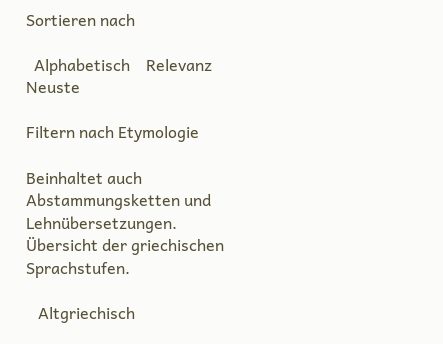Sortieren nach

  Alphabetisch    Relevanz    Neuste

Filtern nach Etymologie

Beinhaltet auch Abstammungsketten und Lehnübersetzungen. Übersicht der griechischen Sprachstufen.

   Altgriechisch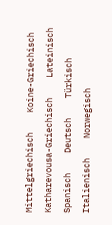Mittelgriechisch    Koine-Griechisch    Katharevousa-Griechisch    Lateinisch    Spanisch    Deutsch    Türkisch    Italienisch    Norwegisch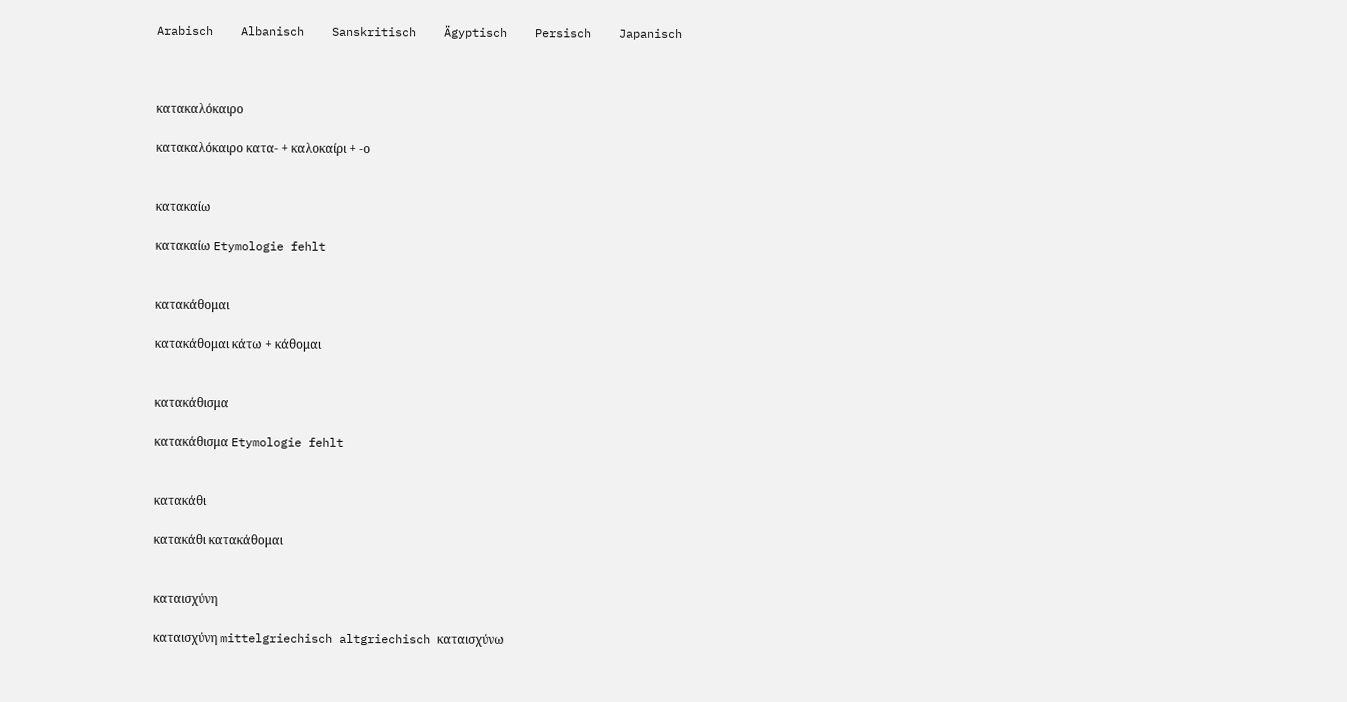Arabisch    Albanisch    Sanskritisch    Ägyptisch    Persisch    Japanisch



κατακαλόκαιρο

κατακαλόκαιρο κατα- + καλοκαίρι + -ο


κατακαίω

κατακαίω Etymologie fehlt


κατακάθομαι

κατακάθομαι κάτω + κάθομαι


κατακάθισμα

κατακάθισμα Etymologie fehlt


κατακάθι

κατακάθι κατακάθομαι


καταισχύνη

καταισχύνη mittelgriechisch altgriechisch καταισχύνω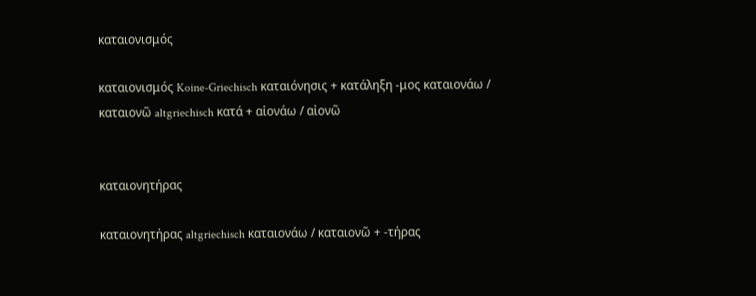καταιονισμός

καταιονισμός Koine-Griechisch καταιόνησις + κατάληξη -μος καταιονάω / καταιονῶ altgriechisch κατά + αἰονάω / αἰονῶ


καταιονητήρας

καταιονητήρας altgriechisch καταιονάω / καταιονῶ + -τήρας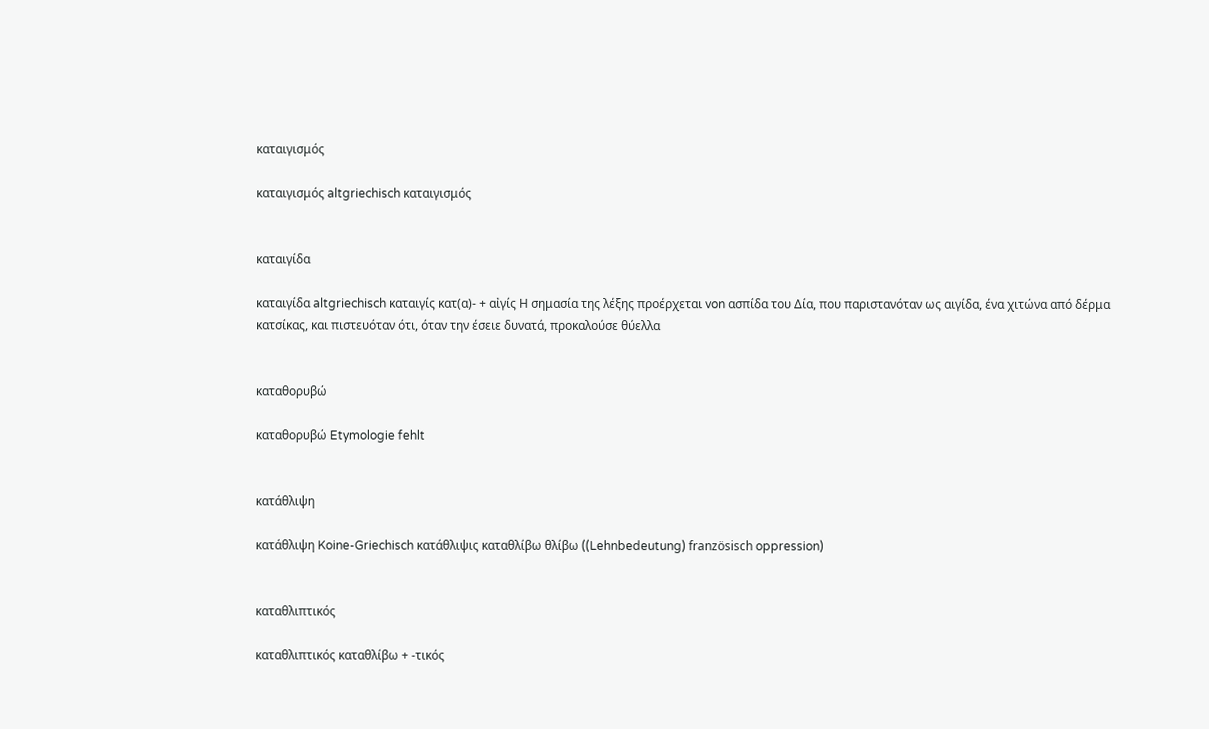καταιγισμός

καταιγισμός altgriechisch καταιγισμός


καταιγίδα

καταιγίδα altgriechisch καταιγίς κατ(α)- + αἰγίς Η σημασία της λέξης προέρχεται von ασπίδα του Δία, που παριστανόταν ως αιγίδα, ένα χιτώνα από δέρμα κατσίκας, και πιστευόταν ότι, όταν την έσειε δυνατά, προκαλούσε θύελλα


καταθορυβώ

καταθορυβώ Etymologie fehlt


κατάθλιψη

κατάθλιψη Koine-Griechisch κατάθλιψις καταθλίβω θλίβω ((Lehnbedeutung) französisch oppression)


καταθλιπτικός

καταθλιπτικός καταθλίβω + -τικός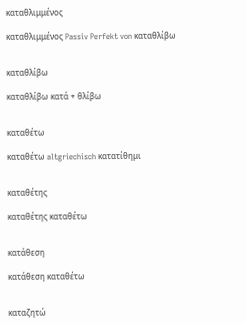καταθλιμμένος

καταθλιμμένος Passiv Perfekt von καταθλίβω


καταθλίβω

καταθλίβω κατά + θλίβω


καταθέτω

καταθέτω altgriechisch κατατίθημι


καταθέτης

καταθέτης καταθέτω


κατάθεση

κατάθεση καταθέτω


καταζητώ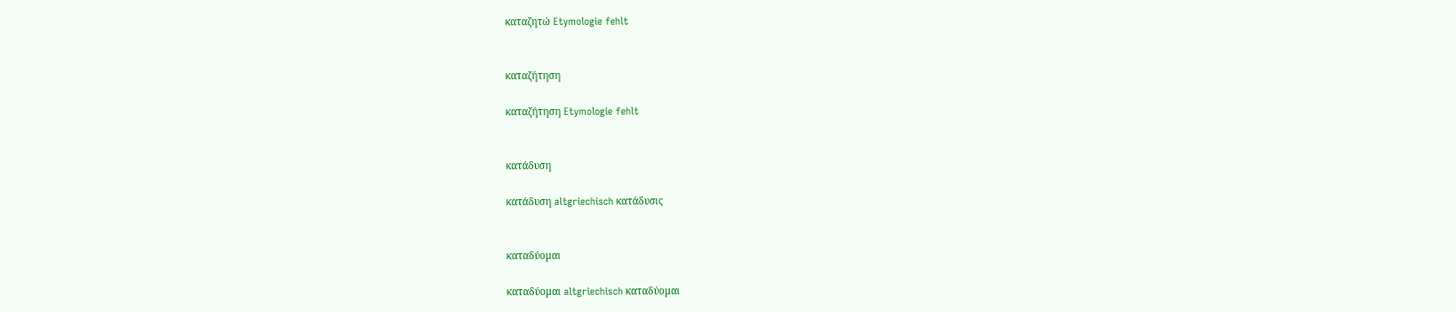καταζητώ Etymologie fehlt


καταζήτηση

καταζήτηση Etymologie fehlt


κατάδυση

κατάδυση altgriechisch κατάδυσις


καταδύομαι

καταδύομαι altgriechisch καταδύομαι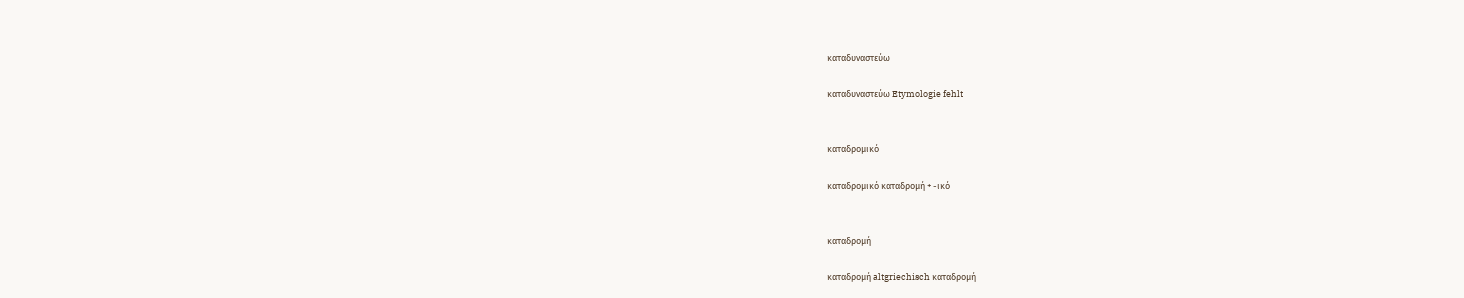καταδυναστεύω

καταδυναστεύω Etymologie fehlt


καταδρομικό

καταδρομικό καταδρομή + -ικό


καταδρομή

καταδρομή altgriechisch καταδρομή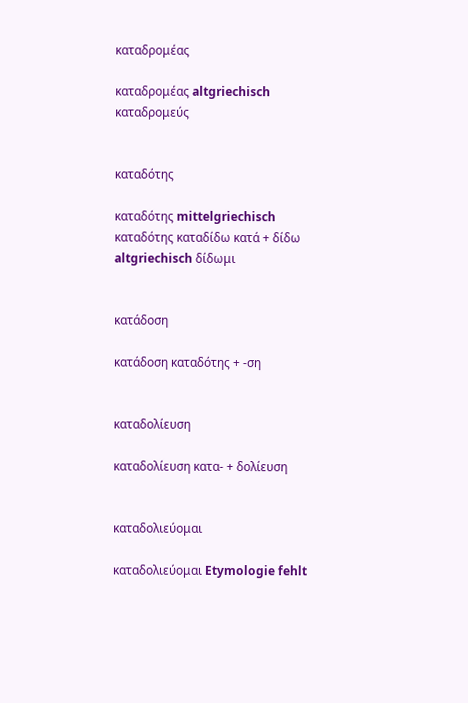καταδρομέας

καταδρομέας altgriechisch καταδρομεύς


καταδότης

καταδότης mittelgriechisch καταδότης καταδίδω κατά + δίδω altgriechisch δίδωμι


κατάδοση

κατάδοση καταδότης + -ση


καταδολίευση

καταδολίευση κατα- + δολίευση


καταδολιεύομαι

καταδολιεύομαι Etymologie fehlt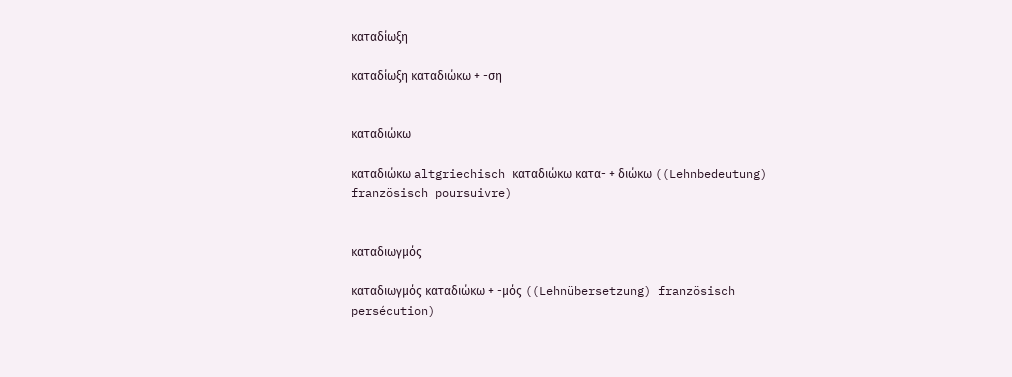καταδίωξη

καταδίωξη καταδιώκω + -ση


καταδιώκω

καταδιώκω altgriechisch καταδιώκω κατα- + διώκω ((Lehnbedeutung) französisch poursuivre)


καταδιωγμός

καταδιωγμός καταδιώκω + -μός ((Lehnübersetzung) französisch persécution)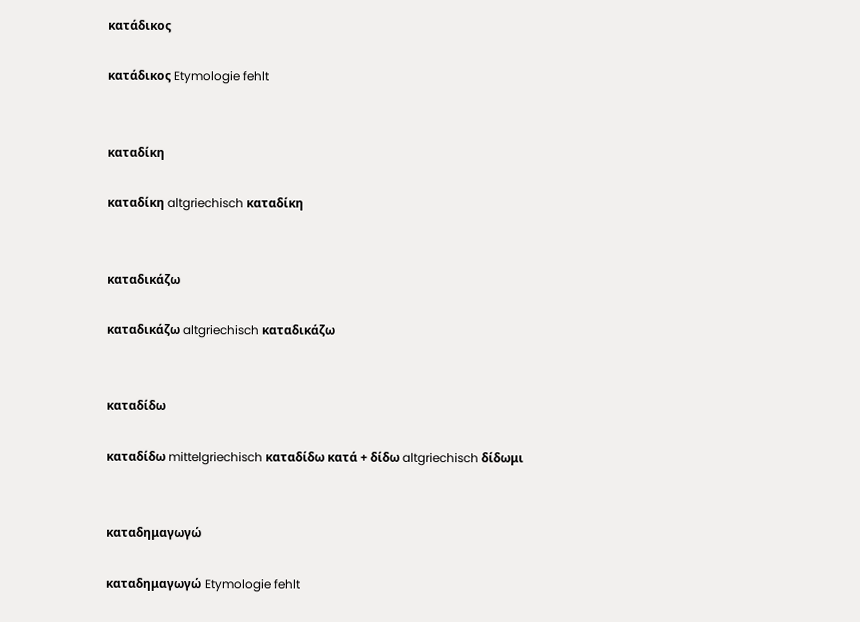κατάδικος

κατάδικος Etymologie fehlt


καταδίκη

καταδίκη altgriechisch καταδίκη


καταδικάζω

καταδικάζω altgriechisch καταδικάζω


καταδίδω

καταδίδω mittelgriechisch καταδίδω κατά + δίδω altgriechisch δίδωμι


καταδημαγωγώ

καταδημαγωγώ Etymologie fehlt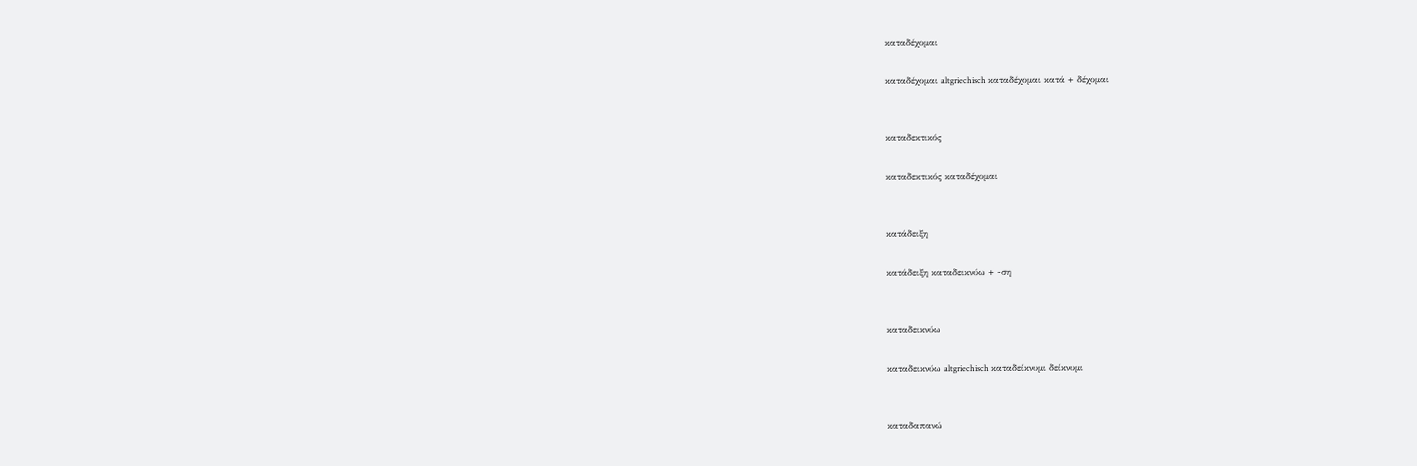καταδέχομαι

καταδέχομαι altgriechisch καταδέχομαι κατά + δέχομαι


καταδεκτικός

καταδεκτικός καταδέχομαι


κατάδειξη

κατάδειξη καταδεικνύω + -ση


καταδεικνύω

καταδεικνύω altgriechisch καταδείκνυμι δείκνυμι


καταδαπανώ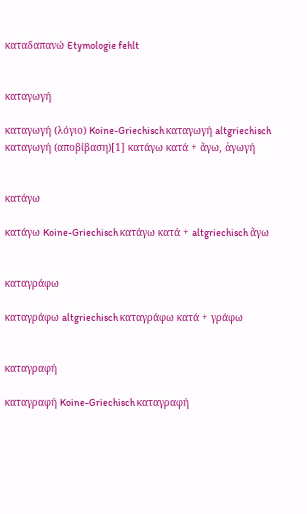καταδαπανώ Etymologie fehlt


καταγωγή

καταγωγή (λόγιο) Koine-Griechisch καταγωγή altgriechisch καταγωγή (αποβίβαση)[1] κατάγω κατά + ἄγω, ἀγωγή


κατάγω

κατάγω Koine-Griechisch κατάγω κατά + altgriechisch ἄγω


καταγράφω

καταγράφω altgriechisch καταγράφω κατά + γράφω


καταγραφή

καταγραφή Koine-Griechisch καταγραφή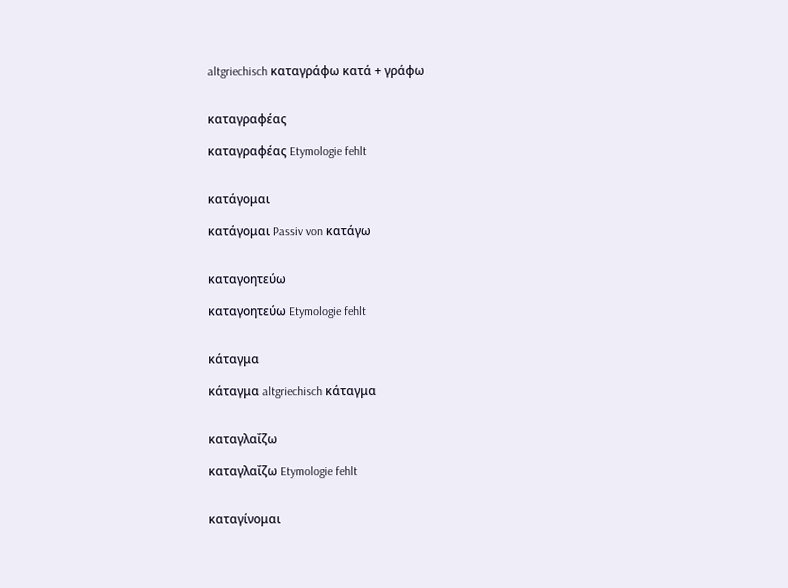altgriechisch καταγράφω κατά + γράφω


καταγραφέας

καταγραφέας Etymologie fehlt


κατάγομαι

κατάγομαι Passiv von κατάγω


καταγοητεύω

καταγοητεύω Etymologie fehlt


κάταγμα

κάταγμα altgriechisch κάταγμα


καταγλαΐζω

καταγλαΐζω Etymologie fehlt


καταγίνομαι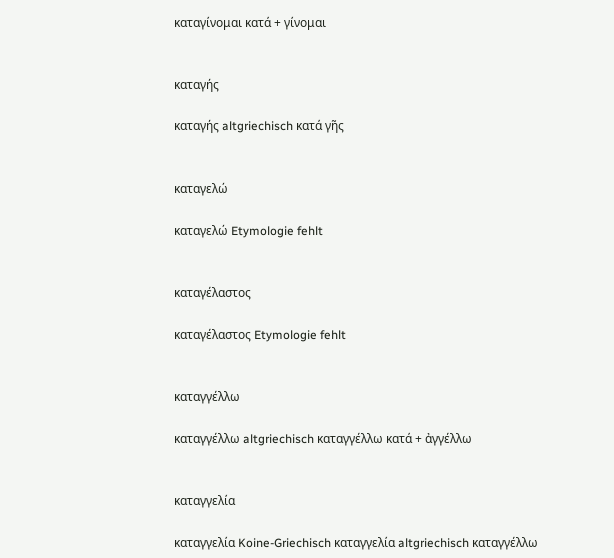καταγίνομαι κατά + γίνομαι


καταγής

καταγής altgriechisch κατά γῆς


καταγελώ

καταγελώ Etymologie fehlt


καταγέλαστος

καταγέλαστος Etymologie fehlt


καταγγέλλω

καταγγέλλω altgriechisch καταγγέλλω κατά + ἀγγέλλω


καταγγελία

καταγγελία Koine-Griechisch καταγγελία altgriechisch καταγγέλλω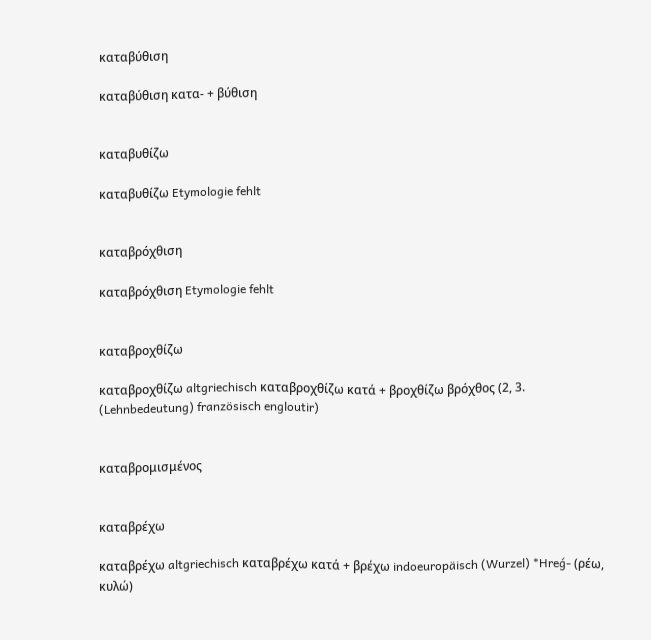καταβύθιση

καταβύθιση κατα- + βύθιση


καταβυθίζω

καταβυθίζω Etymologie fehlt


καταβρόχθιση

καταβρόχθιση Etymologie fehlt


καταβροχθίζω

καταβροχθίζω altgriechisch καταβροχθίζω κατά + βροχθίζω βρόχθος (2, 3. (Lehnbedeutung) französisch engloutir)


καταβρομισμένος


καταβρέχω

καταβρέχω altgriechisch καταβρέχω κατά + βρέχω indoeuropäisch (Wurzel) *Hreǵ- (ρέω, κυλώ)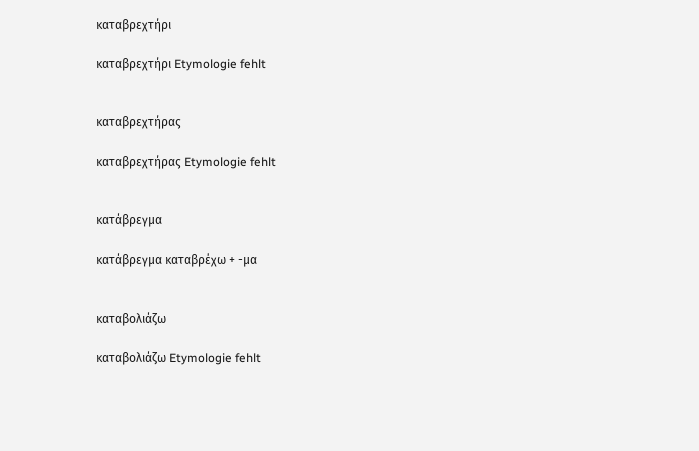καταβρεχτήρι

καταβρεχτήρι Etymologie fehlt


καταβρεχτήρας

καταβρεχτήρας Etymologie fehlt


κατάβρεγμα

κατάβρεγμα καταβρέχω + -μα


καταβολιάζω

καταβολιάζω Etymologie fehlt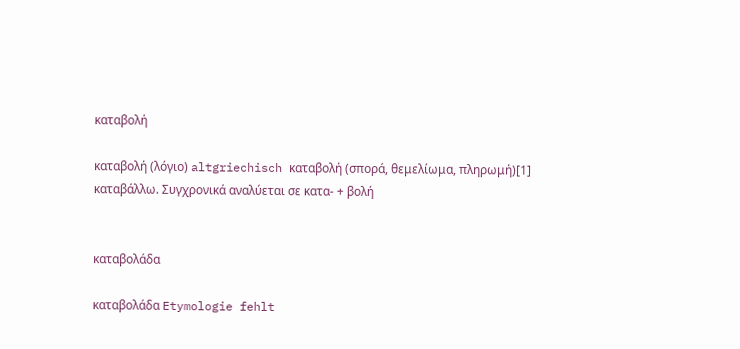καταβολή

καταβολή (λόγιο) altgriechisch καταβολή (σπορά, θεμελίωμα, πληρωμή)[1] καταβάλλω. Συγχρονικά αναλύεται σε κατα- + βολή


καταβολάδα

καταβολάδα Etymologie fehlt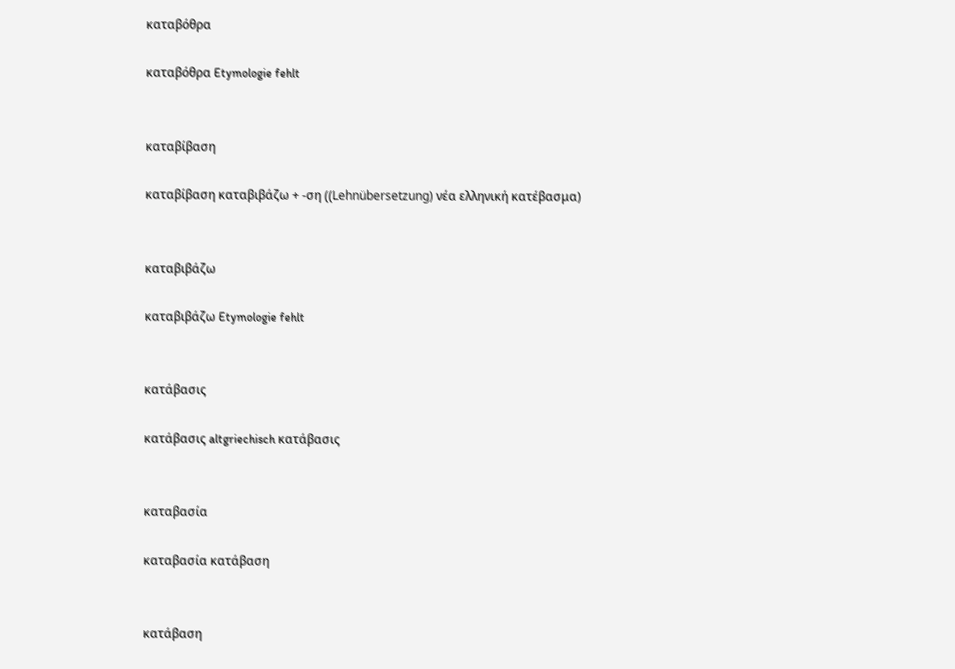καταβόθρα

καταβόθρα Etymologie fehlt


καταβίβαση

καταβίβαση καταβιβάζω + -ση ((Lehnübersetzung) νέα ελληνική κατέβασμα)


καταβιβάζω

καταβιβάζω Etymologie fehlt


κατάβασις

κατάβασις altgriechisch κατάβασις


καταβασία

καταβασία κατάβαση


κατάβαση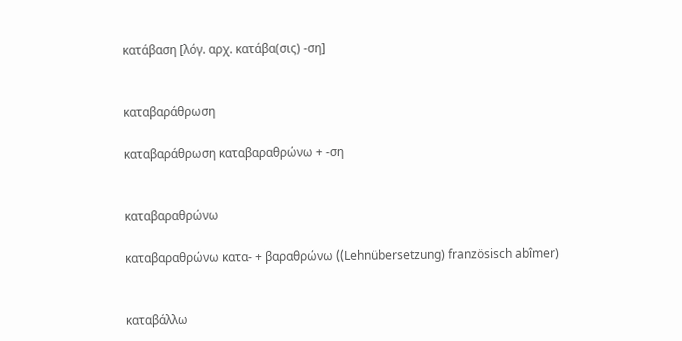κατάβαση [λόγ. αρχ. κατάβα(σις) -ση]


καταβαράθρωση

καταβαράθρωση καταβαραθρώνω + -ση


καταβαραθρώνω

καταβαραθρώνω κατα- + βαραθρώνω ((Lehnübersetzung) französisch abîmer)


καταβάλλω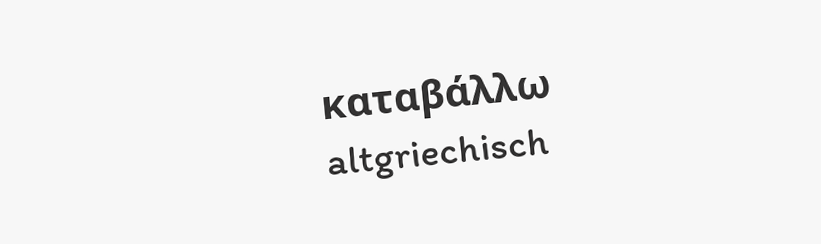καταβάλλω altgriechisch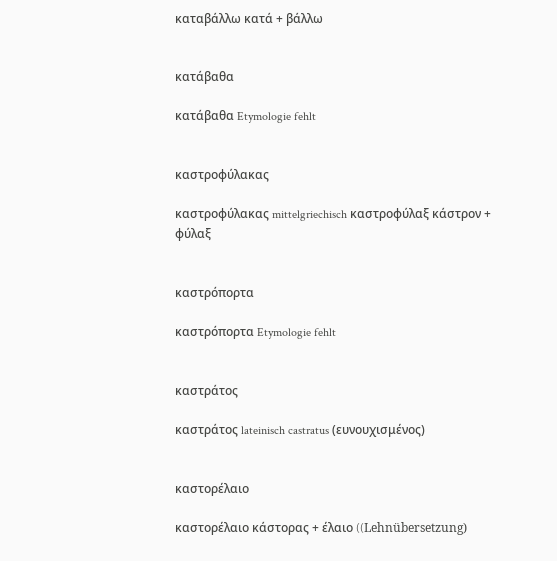καταβάλλω κατά + βάλλω


κατάβαθα

κατάβαθα Etymologie fehlt


καστροφύλακας

καστροφύλακας mittelgriechisch καστροφύλαξ κάστρον + φύλαξ


καστρόπορτα

καστρόπορτα Etymologie fehlt


καστράτος

καστράτος lateinisch castratus (ευνουχισμένος)


καστορέλαιο

καστορέλαιο κάστορας + έλαιο ((Lehnübersetzung)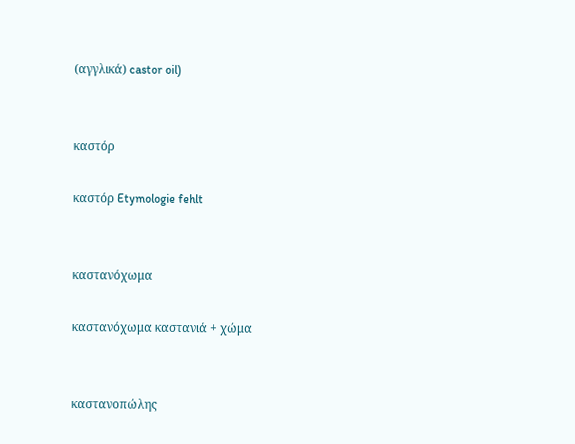(αγγλικά) castor oil)


καστόρ

καστόρ Etymologie fehlt


καστανόχωμα

καστανόχωμα καστανιά + χώμα


καστανοπώλης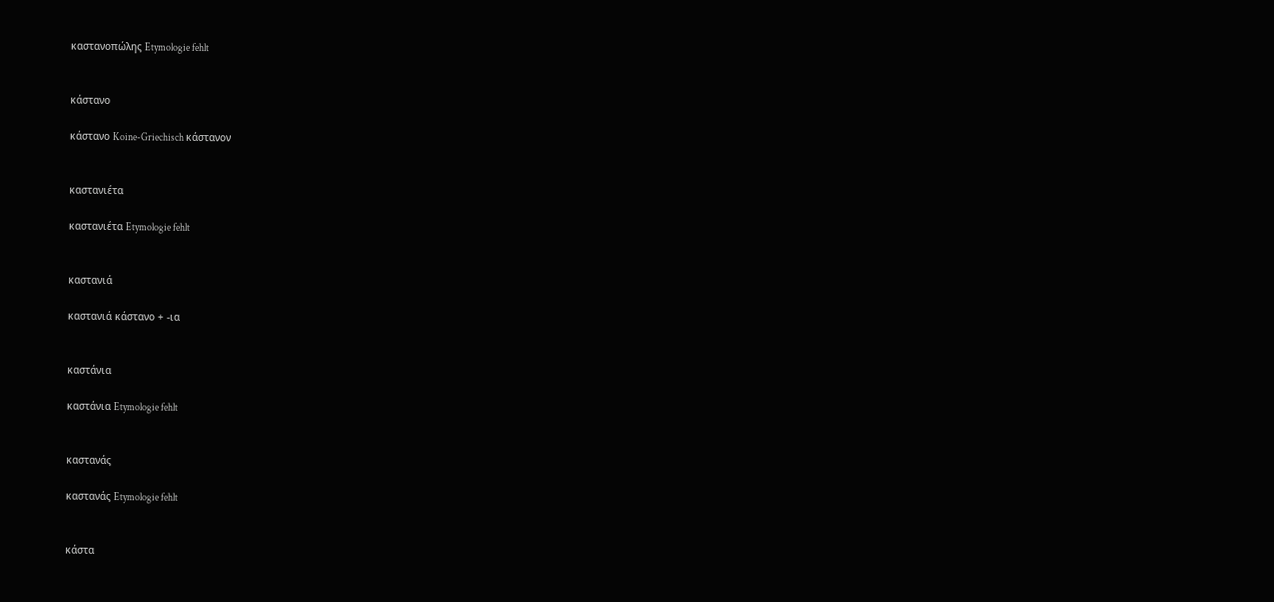καστανοπώλης Etymologie fehlt


κάστανο

κάστανο Koine-Griechisch κάστανον


καστανιέτα

καστανιέτα Etymologie fehlt


καστανιά

καστανιά κάστανο + -ια


καστάνια

καστάνια Etymologie fehlt


καστανάς

καστανάς Etymologie fehlt


κάστα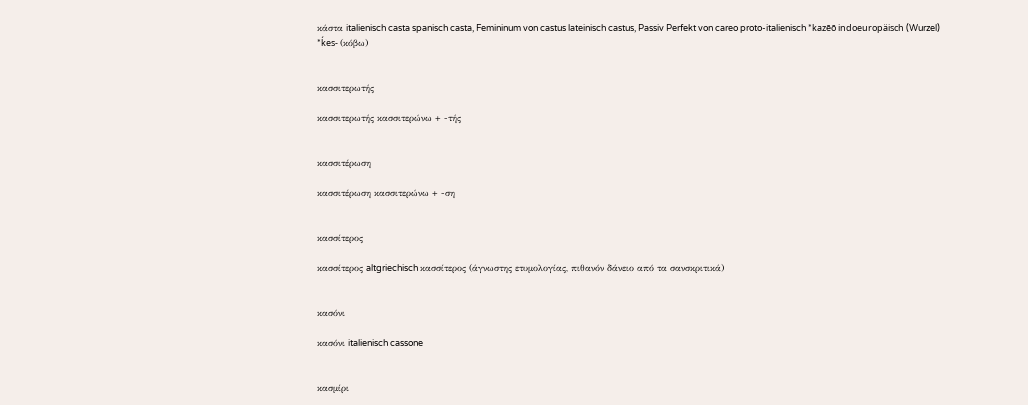κάστα italienisch casta spanisch casta, Femininum von castus lateinisch castus, Passiv Perfekt von careo proto-italienisch *kazēō indoeuropäisch (Wurzel) *ḱes- (κόβω)


κασσιτερωτής

κασσιτερωτής κασσιτερώνω + -τής


κασσιτέρωση

κασσιτέρωση κασσιτερώνω + -ση


κασσίτερος

κασσίτερος altgriechisch κασσίτερος (άγνωστης ετυμολογίας, πιθανόν δάνειο από τα σανσκριτικά)


κασόνι

κασόνι italienisch cassone


κασμίρι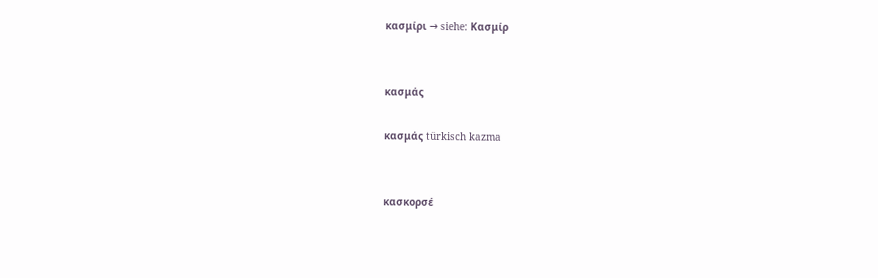κασμίρι → siehe: Κασμίρ


κασμάς

κασμάς türkisch kazma


κασκορσέ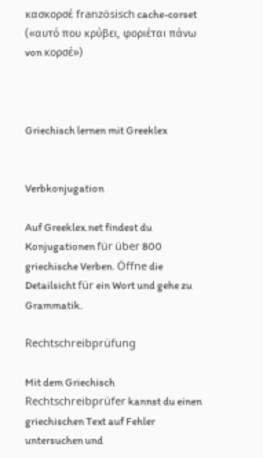κασκορσέ französisch cache-corset («αυτό που κρύβει, φοριέται πάνω von κορσέ»)



Griechisch lernen mit Greeklex


Verbkonjugation

Auf Greeklex.net findest du Konjugationen für über 800 griechische Verben. Öffne die Detailsicht für ein Wort und gehe zu Grammatik.

Rechtschreibprüfung

Mit dem Griechisch Rechtschreibprüfer kannst du einen griechischen Text auf Fehler untersuchen und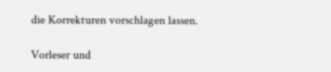die Korrekturen vorschlagen lassen.

Vorleser und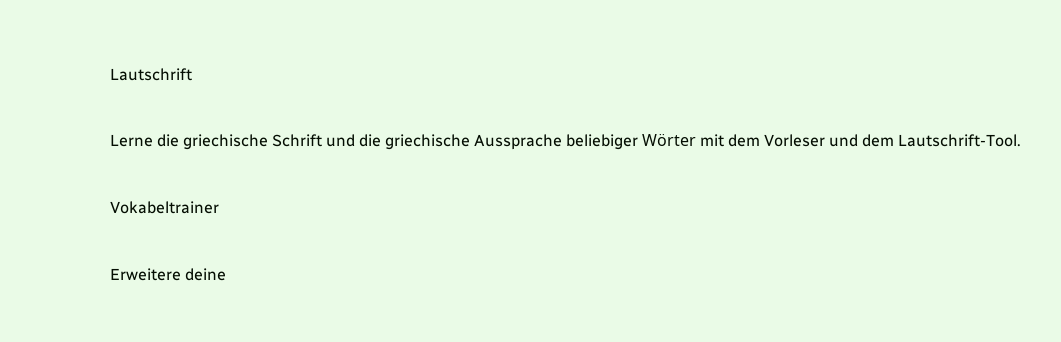Lautschrift

Lerne die griechische Schrift und die griechische Aussprache beliebiger Wörter mit dem Vorleser und dem Lautschrift-Tool.

Vokabeltrainer

Erweitere deine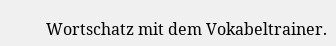Wortschatz mit dem Vokabeltrainer.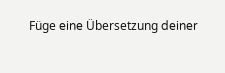Füge eine Übersetzung deiner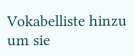Vokabelliste hinzu um sie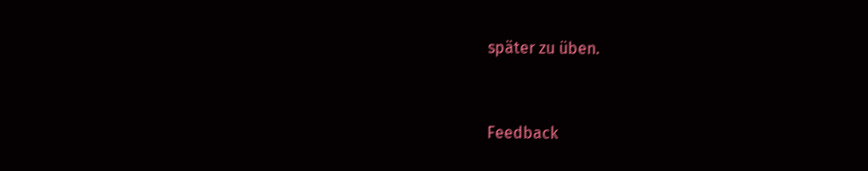später zu üben.


Feedback